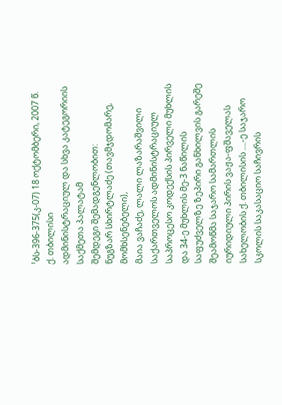¹ბს-396-375(კ-07) 18 ოქტომბერი, 2007 წ.
ქ. თბილისი
ადმინისტრაციულ და სხვა კატეგორიის საქმეთა პალატამ
შემდეგი შემადგენლობით:
ნუგზარ სხირტლაძე (თავმჯდომარე, მომხსენებელი),
მაია ვაჩაძე, ლალი ლაზარაშვილი
საქართველოს ადმინისტრაციულ საპროცესო კოდექსის პირველი მუხლის და 34-ე მუხლის მე-3 ნაწილის საფუძველზე ზეპირი განხილვის გარეშე შეამოწმა საჯარო სამართლის იურიდიული პირის ვაჟა-ფშაველას სახელობის ქ. თბილისის ....-ე საჯარო სკოლის საკასაციო საჩივრის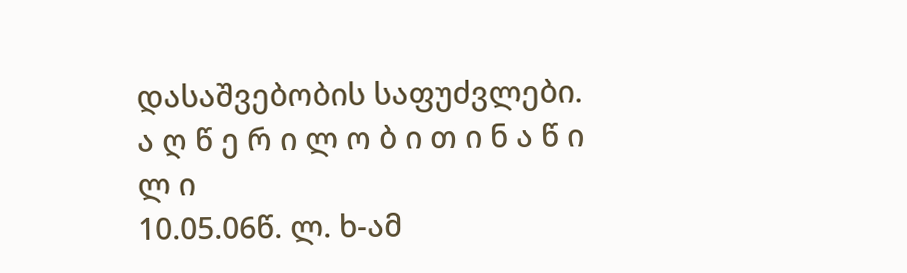დასაშვებობის საფუძვლები.
ა ღ წ ე რ ი ლ ო ბ ი თ ი ნ ა წ ი ლ ი
10.05.06წ. ლ. ხ-ამ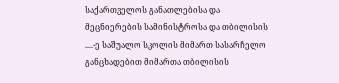საქართველოს განათლებისა და მეცნიერების სამინისტროსა და თბილისის ....-ე საშუალო სკოლის მიმართ სასარჩელო განცხადებით მიმართა თბილისის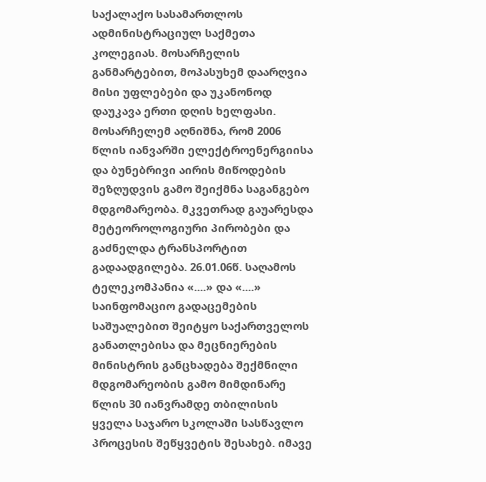საქალაქო სასამართლოს ადმინისტრაციულ საქმეთა კოლეგიას. მოსარჩელის განმარტებით, მოპასუხემ დაარღვია მისი უფლებები და უკანონოდ დაუკავა ერთი დღის ხელფასი. მოსარჩელემ აღნიშნა, რომ 2006 წლის იანვარში ელექტროენერგიისა და ბუნებრივი აირის მიწოდების შეზღუდვის გამო შეიქმნა საგანგებო მდგომარეობა. მკვეთრად გაუარესდა მეტეოროლოგიური პირობები და გაძნელდა ტრანსპორტით გადაადგილება. 26.01.06წ. საღამოს ტელეკომპანია «....» და «....» საინფომაციო გადაცემების საშუალებით შეიტყო საქართველოს განათლებისა და მეცნიერების მინისტრის განცხადება შექმნილი მდგომარეობის გამო მიმდინარე წლის 30 იანვრამდე თბილისის ყველა საჯარო სკოლაში სასწავლო პროცესის შეწყვეტის შესახებ. იმავე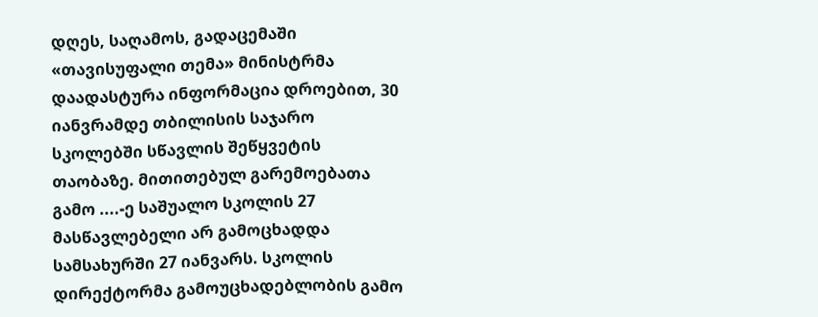დღეს, საღამოს, გადაცემაში «თავისუფალი თემა» მინისტრმა დაადასტურა ინფორმაცია დროებით, 30 იანვრამდე თბილისის საჯარო სკოლებში სწავლის შეწყვეტის თაობაზე. მითითებულ გარემოებათა გამო ....-ე საშუალო სკოლის 27 მასწავლებელი არ გამოცხადდა სამსახურში 27 იანვარს. სკოლის დირექტორმა გამოუცხადებლობის გამო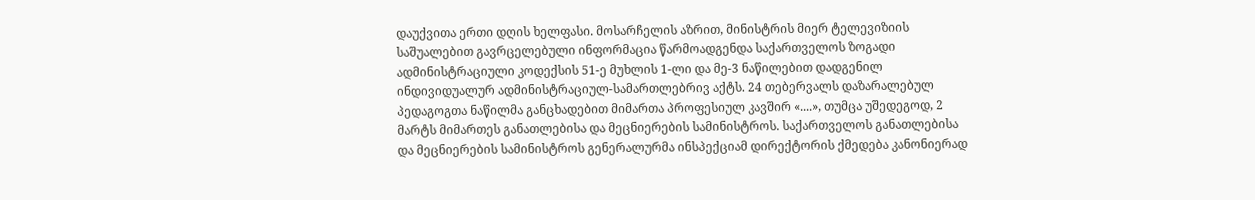დაუქვითა ერთი დღის ხელფასი. მოსარჩელის აზრით, მინისტრის მიერ ტელევიზიის საშუალებით გავრცელებული ინფორმაცია წარმოადგენდა საქართველოს ზოგადი ადმინისტრაციული კოდექსის 51-ე მუხლის 1-ლი და მე-3 ნაწილებით დადგენილ ინდივიდუალურ ადმინისტრაციულ-სამართლებრივ აქტს. 24 თებერვალს დაზარალებულ პედაგოგთა ნაწილმა განცხადებით მიმართა პროფესიულ კავშირ «....», თუმცა უშედეგოდ, 2 მარტს მიმართეს განათლებისა და მეცნიერების სამინისტროს. საქართველოს განათლებისა და მეცნიერების სამინისტროს გენერალურმა ინსპექციამ დირექტორის ქმედება კანონიერად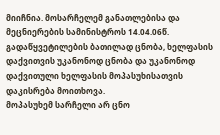მიიჩნია. მოსარჩელემ განათლებისა და მეცნიერების სამინისტროს 14.04.06წ. გადაწყვეტილების ბათილად ცნობა, ხელფასის დაქვითვის უკანონოდ ცნობა და უკანონოდ დაქვითული ხელფასის მოპასუხისათვის დაკისრება მოითხოვა.
მოპასუხემ სარჩელი არ ცნო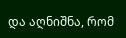და აღნიშნა, რომ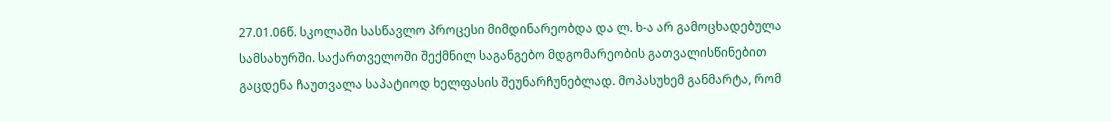27.01.06წ. სკოლაში სასწავლო პროცესი მიმდინარეობდა და ლ. ხ-ა არ გამოცხადებულა სამსახურში. საქართველოში შექმნილ საგანგებო მდგომარეობის გათვალისწინებით გაცდენა ჩაუთვალა საპატიოდ ხელფასის შეუნარჩუნებლად. მოპასუხემ განმარტა, რომ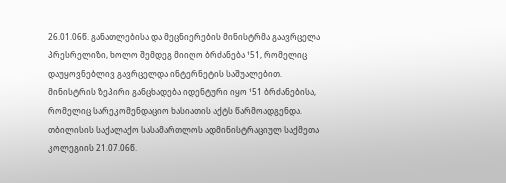26.01.06წ. განათლებისა და მეცნიერების მინისტრმა გაავრცელა პრესრელიზი, ხოლო შემდეგ მიიღო ბრძანება ¹51, რომელიც დაუყოვნებლივ გავრცელდა ინტერნეტის საშუალებით. მინისტრის ზეპირი განცხადება იდენტური იყო ¹51 ბრძანებისა, რომელიც სარეკომენდაციო ხასიათის აქტს წარმოადგენდა.
თბილისის საქალაქო სასამართლოს ადმინისტრაციულ საქმეთა კოლეგიის 21.07.06წ.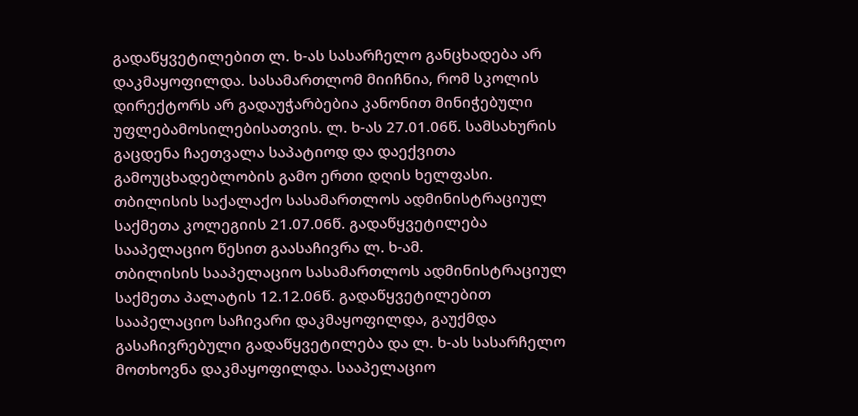გადაწყვეტილებით ლ. ხ-ას სასარჩელო განცხადება არ დაკმაყოფილდა. სასამართლომ მიიჩნია, რომ სკოლის დირექტორს არ გადაუჭარბებია კანონით მინიჭებული უფლებამოსილებისათვის. ლ. ხ-ას 27.01.06წ. სამსახურის გაცდენა ჩაეთვალა საპატიოდ და დაექვითა გამოუცხადებლობის გამო ერთი დღის ხელფასი.
თბილისის საქალაქო სასამართლოს ადმინისტრაციულ საქმეთა კოლეგიის 21.07.06წ. გადაწყვეტილება სააპელაციო წესით გაასაჩივრა ლ. ხ-ამ.
თბილისის სააპელაციო სასამართლოს ადმინისტრაციულ საქმეთა პალატის 12.12.06წ. გადაწყვეტილებით სააპელაციო საჩივარი დაკმაყოფილდა, გაუქმდა გასაჩივრებული გადაწყვეტილება და ლ. ხ-ას სასარჩელო მოთხოვნა დაკმაყოფილდა. სააპელაციო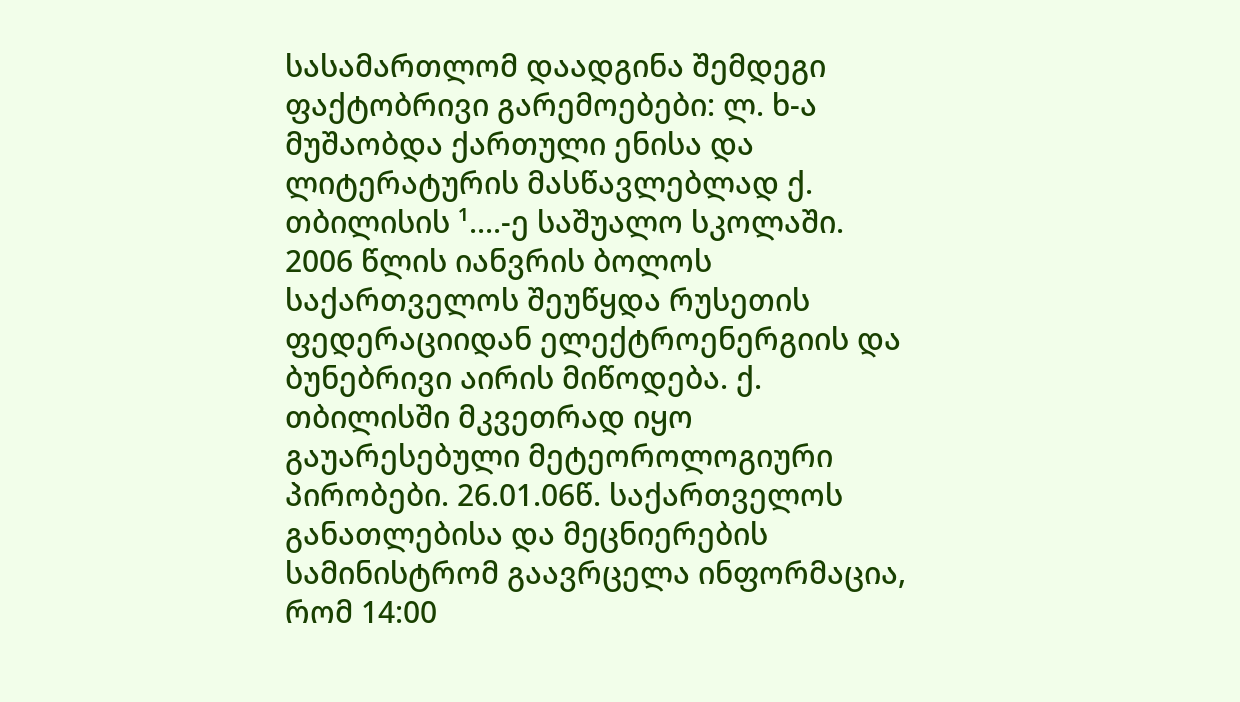სასამართლომ დაადგინა შემდეგი ფაქტობრივი გარემოებები: ლ. ხ-ა მუშაობდა ქართული ენისა და ლიტერატურის მასწავლებლად ქ. თბილისის ¹....-ე საშუალო სკოლაში. 2006 წლის იანვრის ბოლოს საქართველოს შეუწყდა რუსეთის ფედერაციიდან ელექტროენერგიის და ბუნებრივი აირის მიწოდება. ქ. თბილისში მკვეთრად იყო გაუარესებული მეტეოროლოგიური პირობები. 26.01.06წ. საქართველოს განათლებისა და მეცნიერების სამინისტრომ გაავრცელა ინფორმაცია, რომ 14:00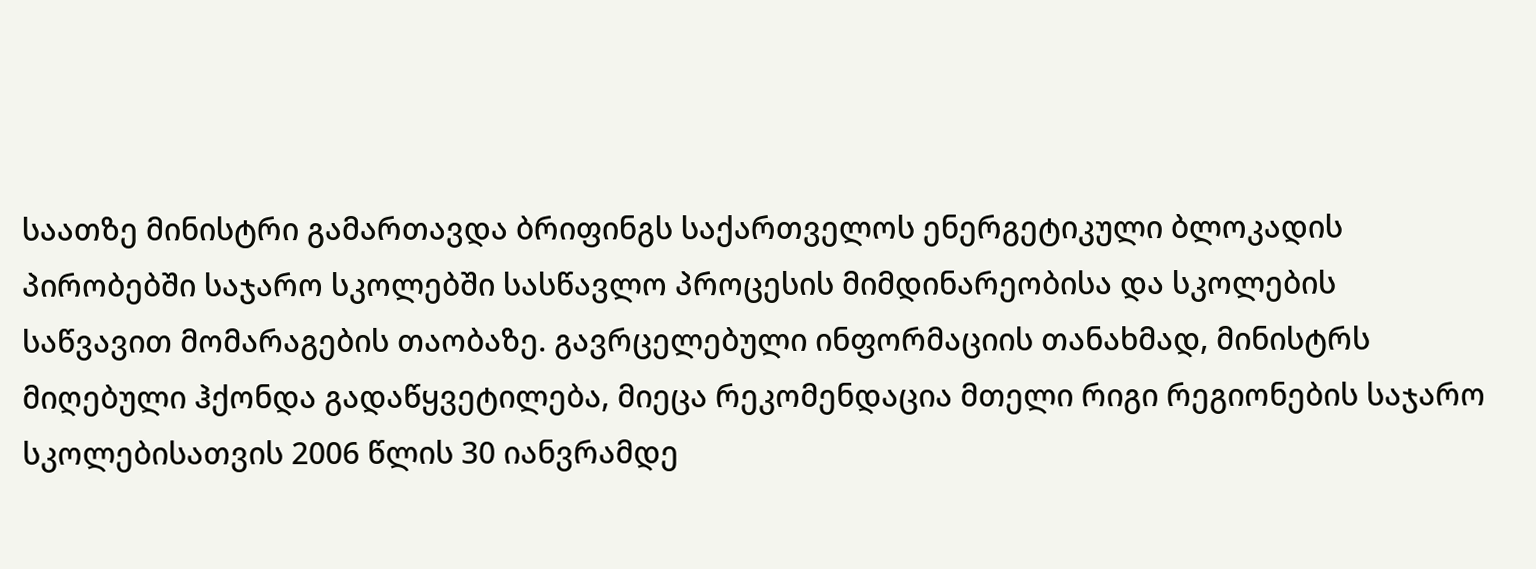საათზე მინისტრი გამართავდა ბრიფინგს საქართველოს ენერგეტიკული ბლოკადის პირობებში საჯარო სკოლებში სასწავლო პროცესის მიმდინარეობისა და სკოლების საწვავით მომარაგების თაობაზე. გავრცელებული ინფორმაციის თანახმად, მინისტრს მიღებული ჰქონდა გადაწყვეტილება, მიეცა რეკომენდაცია მთელი რიგი რეგიონების საჯარო სკოლებისათვის 2006 წლის 30 იანვრამდე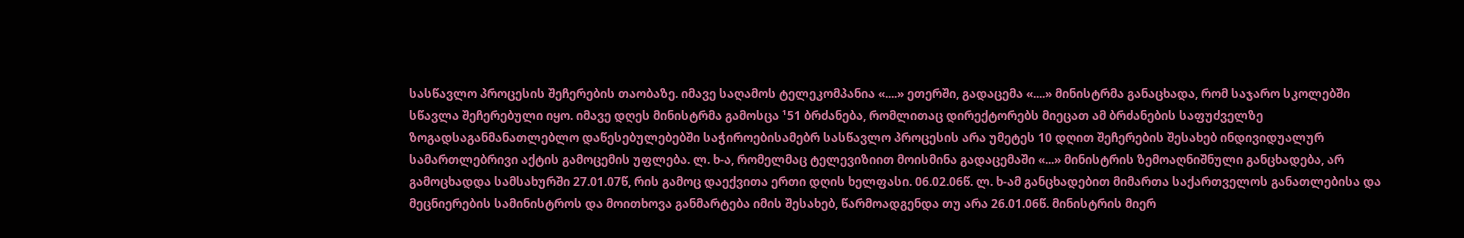სასწავლო პროცესის შეჩერების თაობაზე. იმავე საღამოს ტელეკომპანია «....» ეთერში, გადაცემა «....» მინისტრმა განაცხადა, რომ საჯარო სკოლებში სწავლა შეჩერებული იყო. იმავე დღეს მინისტრმა გამოსცა ¹51 ბრძანება, რომლითაც დირექტორებს მიეცათ ამ ბრძანების საფუძველზე ზოგადსაგანმანათლებლო დაწესებულებებში საჭიროებისამებრ სასწავლო პროცესის არა უმეტეს 10 დღით შეჩერების შესახებ ინდივიდუალურ სამართლებრივი აქტის გამოცემის უფლება. ლ. ხ-ა, რომელმაც ტელევიზიით მოისმინა გადაცემაში «...» მინისტრის ზემოაღნიშნული განცხადება, არ გამოცხადდა სამსახურში 27.01.07წ, რის გამოც დაექვითა ერთი დღის ხელფასი. 06.02.06წ. ლ. ხ-ამ განცხადებით მიმართა საქართველოს განათლებისა და მეცნიერების სამინისტროს და მოითხოვა განმარტება იმის შესახებ, წარმოადგენდა თუ არა 26.01.06წ. მინისტრის მიერ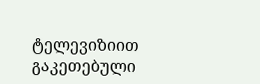ტელევიზიით გაკეთებული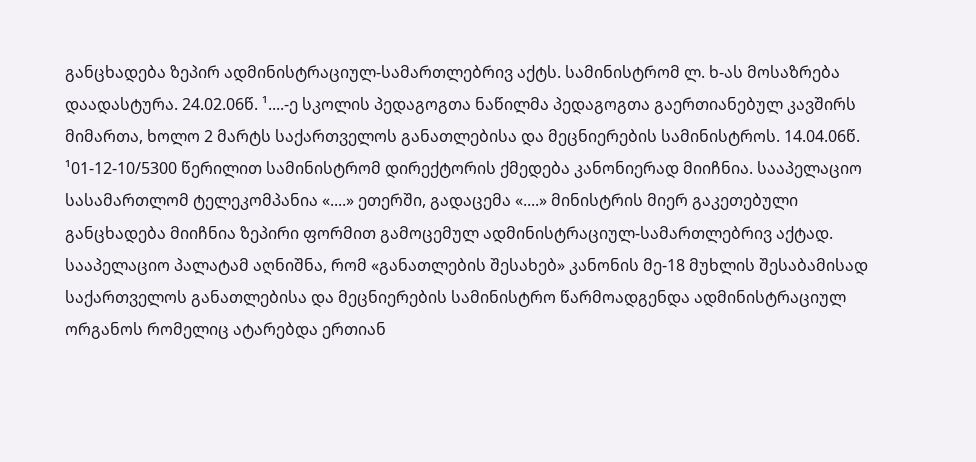განცხადება ზეპირ ადმინისტრაციულ-სამართლებრივ აქტს. სამინისტრომ ლ. ხ-ას მოსაზრება დაადასტურა. 24.02.06წ. ¹....-ე სკოლის პედაგოგთა ნაწილმა პედაგოგთა გაერთიანებულ კავშირს მიმართა, ხოლო 2 მარტს საქართველოს განათლებისა და მეცნიერების სამინისტროს. 14.04.06წ. ¹01-12-10/5300 წერილით სამინისტრომ დირექტორის ქმედება კანონიერად მიიჩნია. სააპელაციო სასამართლომ ტელეკომპანია «....» ეთერში, გადაცემა «....» მინისტრის მიერ გაკეთებული განცხადება მიიჩნია ზეპირი ფორმით გამოცემულ ადმინისტრაციულ-სამართლებრივ აქტად. სააპელაციო პალატამ აღნიშნა, რომ «განათლების შესახებ» კანონის მე-18 მუხლის შესაბამისად საქართველოს განათლებისა და მეცნიერების სამინისტრო წარმოადგენდა ადმინისტრაციულ ორგანოს რომელიც ატარებდა ერთიან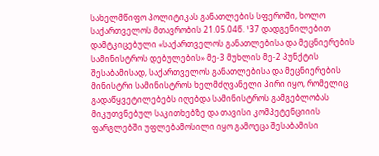სახელმწიფო პოლიტიკას განათლების სფეროში, ხოლო საქართველოს მთავრობის 21.05.04წ. ¹37 დადგენილებით დამტკიცებული «საქართველოს განათლებისა და მეცნიერების სამინისტროს დებულების» მე-3 მუხლის მე-2 პუნქტის შესაბამისად, საქართველოს განათლებისა და მეცნიერების მინისტრი სამინისტროს ხელმძღვანელი პირი იყო, რომელიც გადაწყვეტილებებს იღებდა სამინისტროს გამგებლობას მიკუთვნებულ საკითხებზე და თავისი კომპეტენციიის ფარგლებში უფლებამოსილი იყო გამოეცა შესაბამისი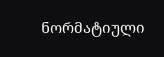ნორმატიული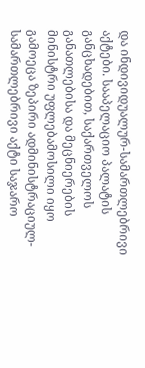და ინდივიდუალურ-სამართლებრივი აქტები. სააპელაციო პალატის განცხადებით, საქართველოს განათლებისა და მეცნიერების მინისტრი უფლებამოსილი იყო გამოეცა ზეპირი ადმინისტრაციულ-სამართლებრივი აქტი საჯარო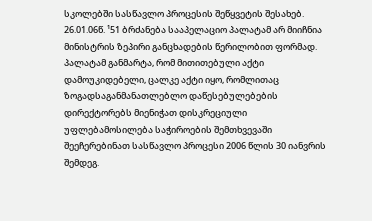სკოლებში სასწავლო პროცესის შეწყვეტის შესახებ. 26.01.06წ. ¹51 ბრძანება სააპელაციო პალატამ არ მიიჩნია მინისტრის ზეპირი განცხადების წერილობით ფორმად. პალატამ განმარტა, რომ მითითებული აქტი დამოუკიდებელი, ცალკე აქტი იყო, რომლითაც ზოგადსაგანმანათლებლო დაწესებულებების დირექტორებს მიენიჭათ დისკრეციული უფლებამოსილება საჭიროების შემთხვევაში შეეჩერებინათ სასწავლო პროცესი 2006 წლის 30 იანვრის შემდეგ.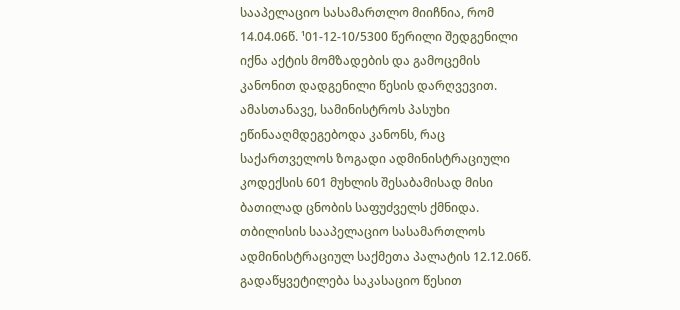სააპელაციო სასამართლო მიიჩნია, რომ 14.04.06წ. ¹01-12-10/5300 წერილი შედგენილი იქნა აქტის მომზადების და გამოცემის კანონით დადგენილი წესის დარღვევით. ამასთანავე, სამინისტროს პასუხი ეწინააღმდეგებოდა კანონს, რაც საქართველოს ზოგადი ადმინისტრაციული კოდექსის 601 მუხლის შესაბამისად მისი ბათილად ცნობის საფუძველს ქმნიდა.
თბილისის სააპელაციო სასამართლოს ადმინისტრაციულ საქმეთა პალატის 12.12.06წ. გადაწყვეტილება საკასაციო წესით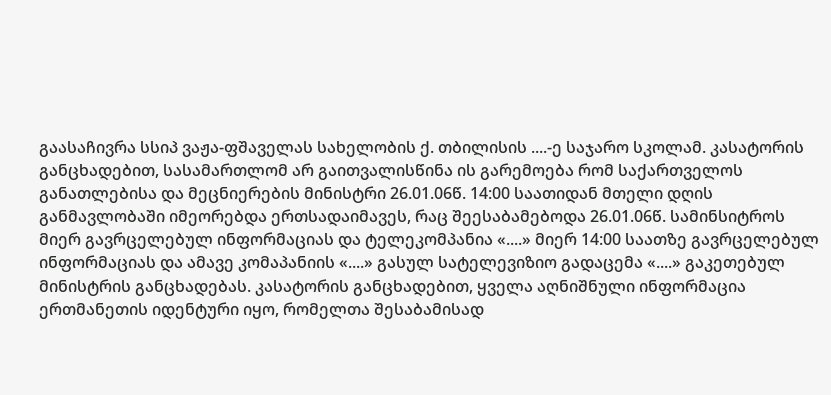გაასაჩივრა სსიპ ვაჟა-ფშაველას სახელობის ქ. თბილისის ....-ე საჯარო სკოლამ. კასატორის განცხადებით, სასამართლომ არ გაითვალისწინა ის გარემოება რომ საქართველოს განათლებისა და მეცნიერების მინისტრი 26.01.06წ. 14:00 საათიდან მთელი დღის განმავლობაში იმეორებდა ერთსადაიმავეს, რაც შეესაბამებოდა 26.01.06წ. სამინსიტროს მიერ გავრცელებულ ინფორმაციას და ტელეკომპანია «....» მიერ 14:00 საათზე გავრცელებულ ინფორმაციას და ამავე კომაპანიის «....» გასულ სატელევიზიო გადაცემა «....» გაკეთებულ მინისტრის განცხადებას. კასატორის განცხადებით, ყველა აღნიშნული ინფორმაცია ერთმანეთის იდენტური იყო, რომელთა შესაბამისად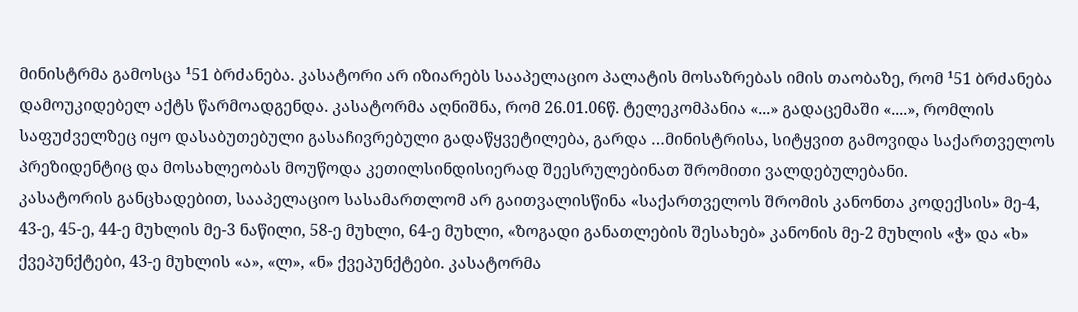მინისტრმა გამოსცა ¹51 ბრძანება. კასატორი არ იზიარებს სააპელაციო პალატის მოსაზრებას იმის თაობაზე, რომ ¹51 ბრძანება დამოუკიდებელ აქტს წარმოადგენდა. კასატორმა აღნიშნა, რომ 26.01.06წ. ტელეკომპანია «...» გადაცემაში «....», რომლის საფუძველზეც იყო დასაბუთებული გასაჩივრებული გადაწყვეტილება, გარდა …მინისტრისა, სიტყვით გამოვიდა საქართველოს პრეზიდენტიც და მოსახლეობას მოუწოდა კეთილსინდისიერად შეესრულებინათ შრომითი ვალდებულებანი.
კასატორის განცხადებით, სააპელაციო სასამართლომ არ გაითვალისწინა «საქართველოს შრომის კანონთა კოდექსის» მე-4, 43-ე, 45-ე, 44-ე მუხლის მე-3 ნაწილი, 58-ე მუხლი, 64-ე მუხლი, «ზოგადი განათლების შესახებ» კანონის მე-2 მუხლის «ჭ» და «ხ» ქვეპუნქტები, 43-ე მუხლის «ა», «ლ», «ნ» ქვეპუნქტები. კასატორმა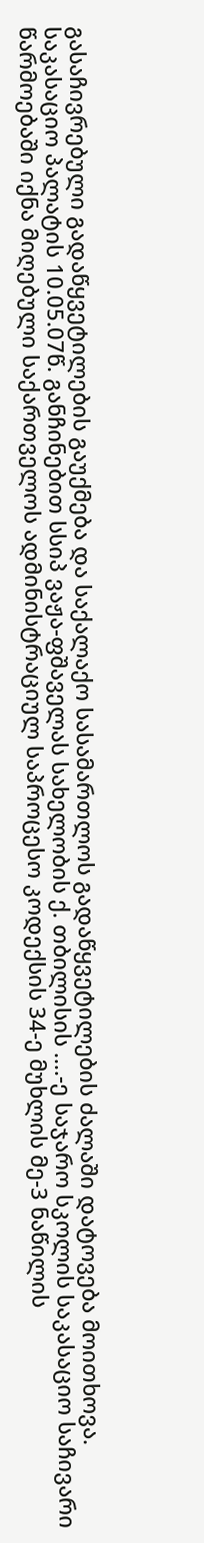გასაჩივრებული გადაწყვეტილების გაუქმება და საქალაქო სასამართლოს გადაწყვეტილების ძალაში დატოვება მოითხოვა.
საკასაციო პალატის 10.05.07წ. განჩინებით სსიპ ვაჟა-ფშაველას სახელობის ქ. თბილისის ....-ე საჯარო სკოლის საკასაციო საჩივარი წარმოებაში იქნა მიღებული საქართველოს ადმინისტრაციულ საპროცესო კოდექსის 34-ე მუხლის მე-3 ნაწილის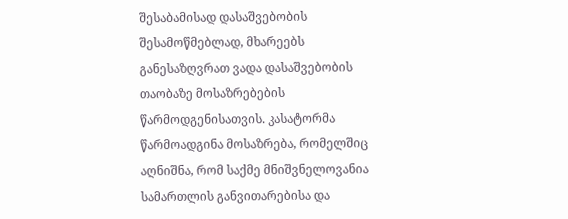შესაბამისად დასაშვებობის შესამოწმებლად, მხარეებს განესაზღვრათ ვადა დასაშვებობის თაობაზე მოსაზრებების წარმოდგენისათვის. კასატორმა წარმოადგინა მოსაზრება, რომელშიც აღნიშნა, რომ საქმე მნიშვნელოვანია სამართლის განვითარებისა და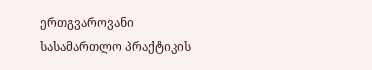ერთგვაროვანი სასამართლო პრაქტიკის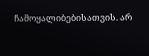ჩამოყალიბებისათვის. არ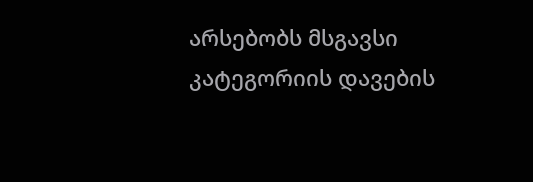არსებობს მსგავსი კატეგორიის დავების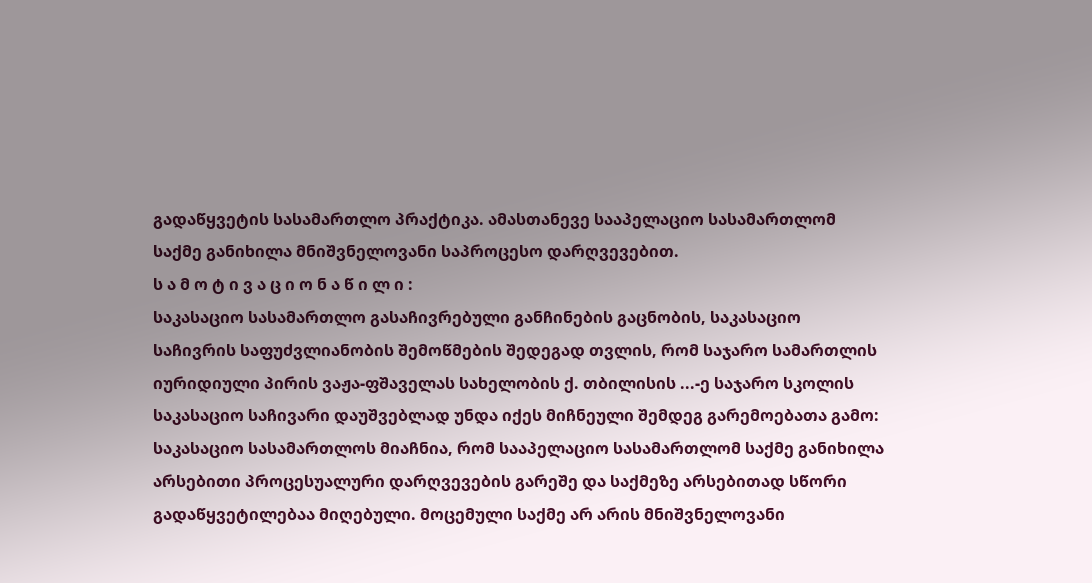გადაწყვეტის სასამართლო პრაქტიკა. ამასთანევე სააპელაციო სასამართლომ საქმე განიხილა მნიშვნელოვანი საპროცესო დარღვევებით.
ს ა მ ო ტ ი ვ ა ც ი ო ნ ა წ ი ლ ი :
საკასაციო სასამართლო გასაჩივრებული განჩინების გაცნობის, საკასაციო საჩივრის საფუძვლიანობის შემოწმების შედეგად თვლის, რომ საჯარო სამართლის იურიდიული პირის ვაჟა-ფშაველას სახელობის ქ. თბილისის ...-ე საჯარო სკოლის საკასაციო საჩივარი დაუშვებლად უნდა იქეს მიჩნეული შემდეგ გარემოებათა გამო:
საკასაციო სასამართლოს მიაჩნია, რომ სააპელაციო სასამართლომ საქმე განიხილა არსებითი პროცესუალური დარღვევების გარეშე და საქმეზე არსებითად სწორი გადაწყვეტილებაა მიღებული. მოცემული საქმე არ არის მნიშვნელოვანი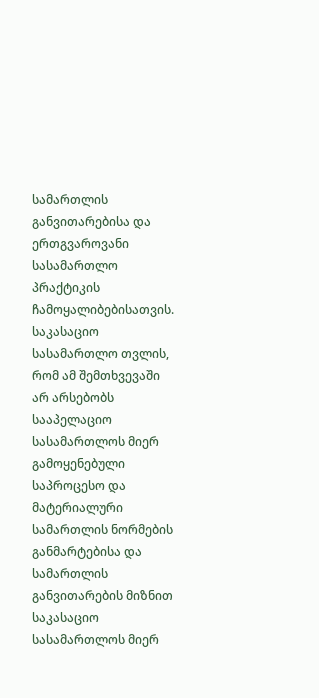სამართლის განვითარებისა და ერთგვაროვანი სასამართლო პრაქტიკის ჩამოყალიბებისათვის.
საკასაციო სასამართლო თვლის, რომ ამ შემთხვევაში არ არსებობს სააპელაციო სასამართლოს მიერ გამოყენებული საპროცესო და მატერიალური სამართლის ნორმების განმარტებისა და სამართლის განვითარების მიზნით საკასაციო სასამართლოს მიერ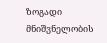ზოგადი მნიშვნელობის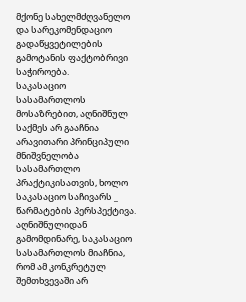მქონე სახელმძღვანელო და სარეკომენდაციო გადაწყვეტილების გამოტანის ფაქტობრივი საჭიროება.
საკასაციო სასამართლოს მოსაზრებით, აღნიშნულ საქმეს არ გააჩნია არავითარი პრინციპული მნიშვნელობა სასამართლო პრაქტიკისათვის, ხოლო საკასაციო საჩივარს _ წარმატების პერსპექტივა.
აღნიშნულიდან გამომდინარე, საკასაციო სასამართლოს მიაჩნია, რომ ამ კონკრეტულ შემთხვევაში არ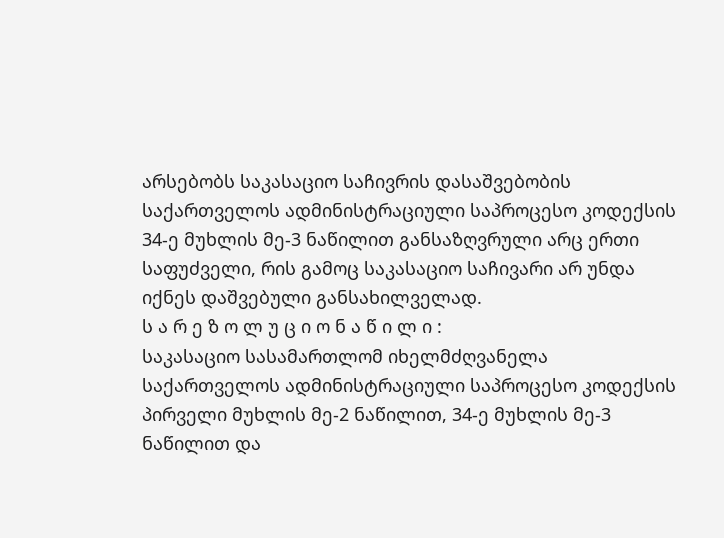არსებობს საკასაციო საჩივრის დასაშვებობის საქართველოს ადმინისტრაციული საპროცესო კოდექსის 34-ე მუხლის მე-3 ნაწილით განსაზღვრული არც ერთი საფუძველი, რის გამოც საკასაციო საჩივარი არ უნდა იქნეს დაშვებული განსახილველად.
ს ა რ ე ზ ო ლ უ ც ი ო ნ ა წ ი ლ ი :
საკასაციო სასამართლომ იხელმძღვანელა საქართველოს ადმინისტრაციული საპროცესო კოდექსის პირველი მუხლის მე-2 ნაწილით, 34-ე მუხლის მე-3 ნაწილით და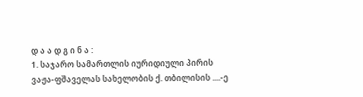დ ა ა დ გ ი ნ ა :
1. საჯარო სამართლის იურიდიული პირის ვაჟა-ფშაველას სახელობის ქ. თბილისის ....-ე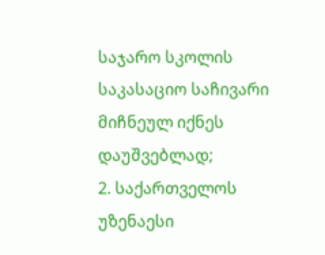საჯარო სკოლის საკასაციო საჩივარი მიჩნეულ იქნეს დაუშვებლად;
2. საქართველოს უზენაესი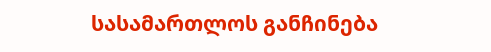სასამართლოს განჩინება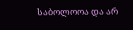საბოლოოა და არ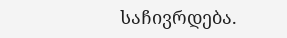საჩივრდება.